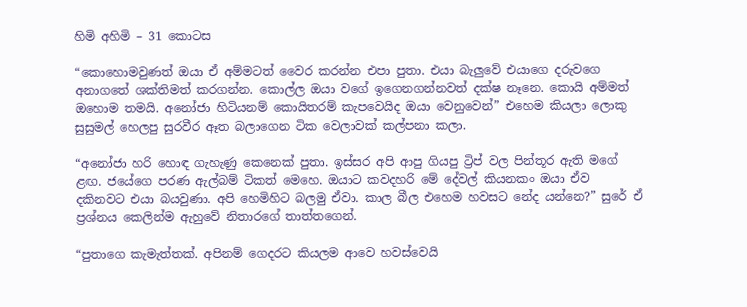හිමි අහිමි – 31 කොටස

“කොහොමවුණත් ඔයා ඒ අම්මටත් වෛර කරන්න එපා පුතා. එයා බැලුවේ එයාගෙ දරුවගෙ අනාගතේ ශක්තිමත් කරගන්න. කොල්ල ඔයා වගේ ඉගෙනගන්නවත් දක්ෂ නෑනෙ. කොයි අම්මත් ඔහොම තමයි. අනෝජා හිටියනම් කොයිතරම් කැපවෙයිද ඔයා වෙනුවෙන්” එහෙම කියලා ලොකු සුසුමල් හෙලපු සුරවීර ඈත බලාගෙන ටික වෙලාවක් කල්පනා කලා.

“අනෝජා හරි හොඳ ගැහැණු කෙනෙක් පුතා. ඉස්සර අපි ආපු ගියපු ට්‍රිප් වල පින්තූර ඇති මගේ ළඟ. ජයේගෙ පරණ ඇල්බම් ටිකත් මෙහෙ. ඔයාට කවදහරි මේ දේවල් කියනකං ඔයා ඒව දකිනවට එයා බයවුණා. අපි හෙමිහිට බලමු ඒවා. කාල බීල එහෙම හවසට නේද යන්නෙ?” සුරේ ඒ ප්‍රශ්නය කෙලින්ම ඇහුවේ නිතාරගේ තාත්තගෙන්.

“පුතාගෙ කැමැත්තක්. අපිනම් ගෙදරට කියලම ආවෙ හවස්වෙයි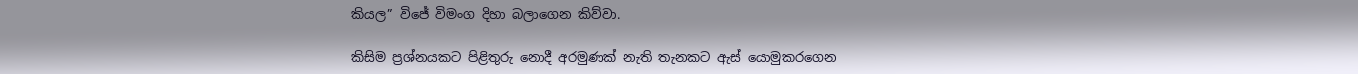කියල” විජේ විමංග දිහා බලාගෙන කිව්වා.

කිසිම ප්‍රශ්නයකට පිළිතුරු නොදී අරමුණක් නැති තැනකට ඇස් යොමුකරගෙන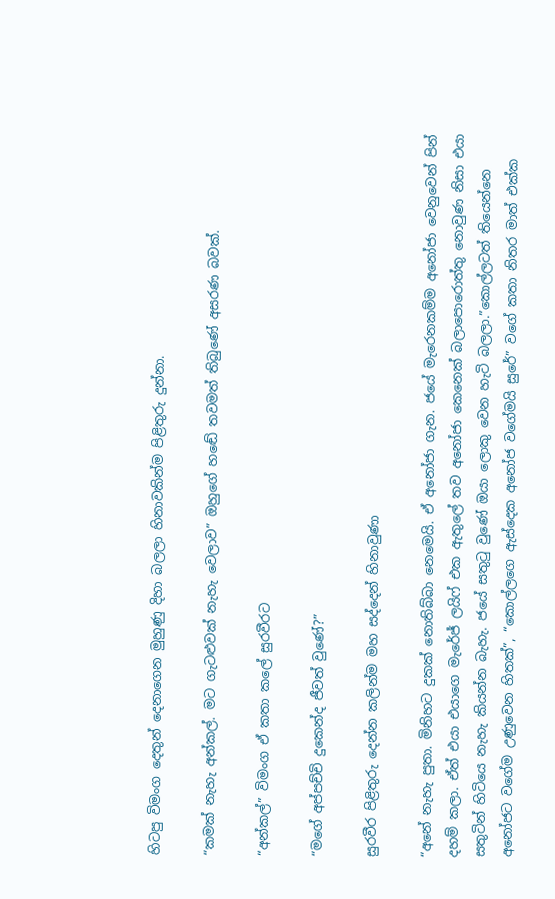හිටපු විමංග දෙතුන් දෙනාගෙන මුහුණු දිහා බලලා හිනාවකින්ම පිළිතුරු දුන්නා.

“කමක් නැහැ අන්කල්. මට ගැටළුවක් නැහැ වෙලාව” ඔහුගේ හඬේ තවමත් තිබුණේ අසරණ බවක්.

“අන්කල්” විමංග ඒ කතා කලේ සුරවීරට

“මගේ අප්පච්චි දුකෙන්ද ජීවත් වුණේ?”

සුරවීර පිළිතුරු දෙන්න කලින්ම මහ සද්දෙන් හිනාවුණා

“අනේ නැහැ පුතා. මිනිහට දුකක් නොතිබ්බා නෙමෙයි. ඒ අනෝජා ගැන. ජයේ මැරෙනකම්ම අනෝජා වෙනුවෙන් පින් දහම් කලා. ඒත් එයා එයාගෙ මැරේජ් ලයිෆ් එක ඇතුලේ තව අනෝජා කෙනෙක් බලාපොරොත්තු නොවුණ නිසා එයා සතුටින් හිටියෙ නැහැ කියන්න බැහැ. ජයේ සතුටු වුණේ ඔයා ලොකු වෙන හැටි බලලා.”කොල්ලටත් තියෙන්නෙ අනෝජට වගේම උණුවෙන හිතක්”, “කොල්ලගෙ ඇස්දෙක අනෝජ වගේමයි සුරේ” වගේ කතා නිතර මාත් එක්ක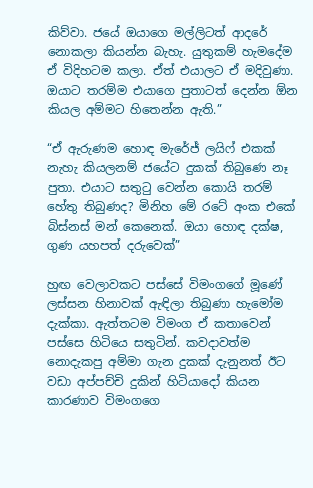කිව්වා. ජයේ ඔයාගෙ මල්ලිටත් ආදරේ නොකලා කියන්න බැහැ. යුතුකම් හැමදේම ඒ විදිහටම කලා. ඒත් එයාලට ඒ මදිවුණා. ඔයාට තරම්ම එයාගෙ පුතාටත් දෙන්න ඕන කියල අම්මට හිතෙන්න ඇති.”

“ඒ ඇරුණම හොඳ මැරේජ් ලයිෆ් එකක් නැහැ කියලනම් ජයේට දුකක් තිබුණෙ නෑ පුතා. එයාට සතුටු වෙන්න කොයි තරම් හේතු තිබුණද? මිනිහ මේ රටේ අංක එකේ බිස්නස් මන් කෙනෙක්. ඔයා හොඳ දක්ෂ, ගුණ යහපත් දරුවෙක්”

හුඟ වෙලාවකට පස්සේ විමංගගේ මූණේ ලස්සන හිනාවක් ඇඳිලා තිබුණා හැමෝම දැක්කා. ඇත්තටම විමංග ඒ කතාවෙන් පස්සෙ හිටියෙ සතුටින්. කවදාවත්ම නොදැකපු අම්මා ගැන දුකක් දැනුනත් ඊට වඩා අප්පච්චි දුකින් හිටියාදෝ කියන කාරණාව විමංගගෙ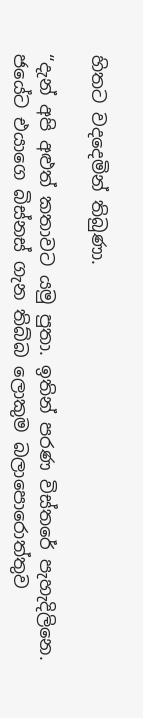හිතට වදදෙමින් තිබුණා.

“දැන් අපි අළුත් කතාවට යමු පුතා. ඉතින් පරණ විස්තරේ පැහැදිලිනෙ. ජයේට එයාගෙ බිස්නස් ගැන තිබ්බ ලොකුම බලාපොරොත්තුව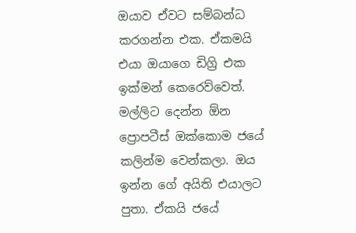ඔයාව ඒවට සම්බන්ධ කරගන්න එක. ඒකමයි එයා ඔයාගෙ ඩිග්‍රි එක ඉක්මන් කෙරෙව්වෙත්. මල්ලිට දෙන්න ඕන ප්‍රොපටීස් ඔක්කොම ජයේ කලින්ම වෙන්කලා. ඔය ඉන්න ගේ අයිති එයාලට පුතා. ඒකයි ජයේ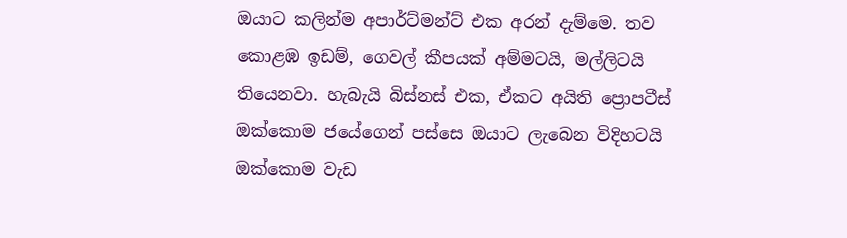ඔයාට කලින්ම අපාර්ට්මන්ට් එක අරන් දැම්මෙ. තව කොළඹ ඉඩම්, ගෙවල් කීපයක් අම්මටයි, මල්ලිටයි තියෙනවා. හැබැයි බිස්නස් එක, ඒකට අයිති ප්‍රොපටීස් ඔක්කොම ජයේගෙන් පස්සෙ ඔයාට ලැබෙන විදිහටයි ඔක්කොම වැඩ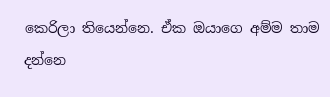කෙරිලා තියෙන්නෙ. ඒක ඔයාගෙ අම්ම තාම දන්නෙ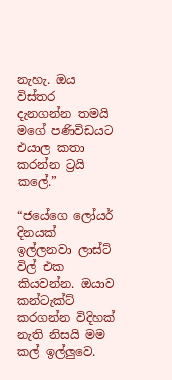නැහැ. ඔය විස්තර දැනගන්න තමයි මගේ පණිවිඩයට එයාල කතා කරන්න ට්‍රයි කලේ.”

“ජයේගෙ ලෝයර් දිනයක් ඉල්ලනවා ලාස්ට් විල් එක කියවන්න. ඔයාව කන්ටැක්ට් කරගන්න විදිහක් නැති නිසයි මම කල් ඉල්ලුවෙ.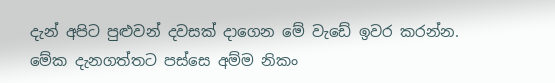දැන් අපිට පුළුවන් දවසක් දාගෙන මේ වැඩේ ඉවර කරන්න. මේක දැනගත්තට පස්සෙ අම්ම නිකං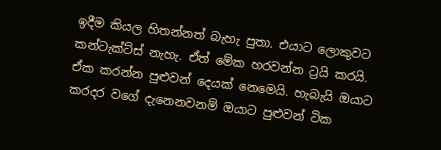ඉදීම කියල හිතන්නත් බැහැ පුතා. එයාට ලොකුවට කන්ටැක්ට්ස් නැහැ. ඒත් මේක හරවන්න ට්‍රයි කරයි. ඒක කරන්න පුළුවන් දෙයක් නෙමෙයි. හැබැයි ඔයාට කරදර වගේ දැනෙනවනම් ඔයාට පුළුවන් ටික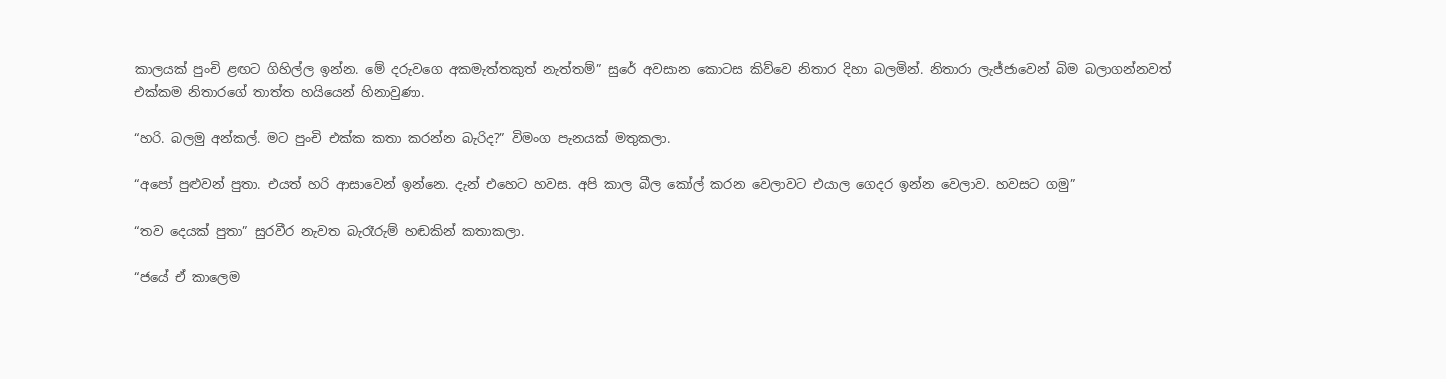කාලයක් පුංචි ළඟට ගිහිල්ල ඉන්න. මේ දරුවගෙ අකමැත්තකුත් නැත්තම්” සුරේ අවසාන කොටස කිව්වෙ නිතාර දිහා බලමින්. නිතාරා ලැජ්ජාවෙන් බිම බලාගන්නවත් එක්කම නිතාරගේ තාත්ත හයියෙන් හිනාවුණා.

“හරි. බලමු අන්කල්. මට පුංචි එක්ක කතා කරන්න බැරිද?” විමංග පැනයක් මතුකලා.

“අපෝ පුළුවන් පුතා. එයත් හරි ආසාවෙන් ඉන්නෙ. දැන් එහෙට හවස. අපි කාල බීල කෝල් කරන වෙලාවට එයාල ගෙදර ඉන්න වෙලාව. හවසට ගමු”

“තව දෙයක් පුතා” සුරවීර නැවත බැරෑරුම් හඬකින් කතාකලා.

“ජයේ ඒ කාලෙම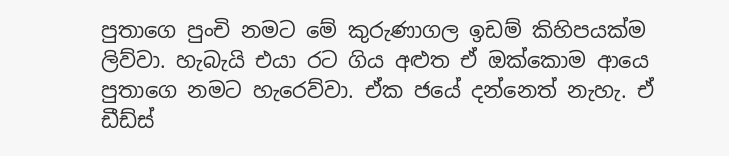පුතාගෙ පුංචි නමට මේ කුරුණාගල ඉඩම් කිහිපයක්ම ලිව්වා. හැබැයි එයා රට ගිය අළුත ඒ ඔක්කොම ආයෙ පුතාගෙ නමට හැරෙව්වා. ඒක ජයේ දන්නෙත් නැහැ. ඒ ඩීඩ්ස්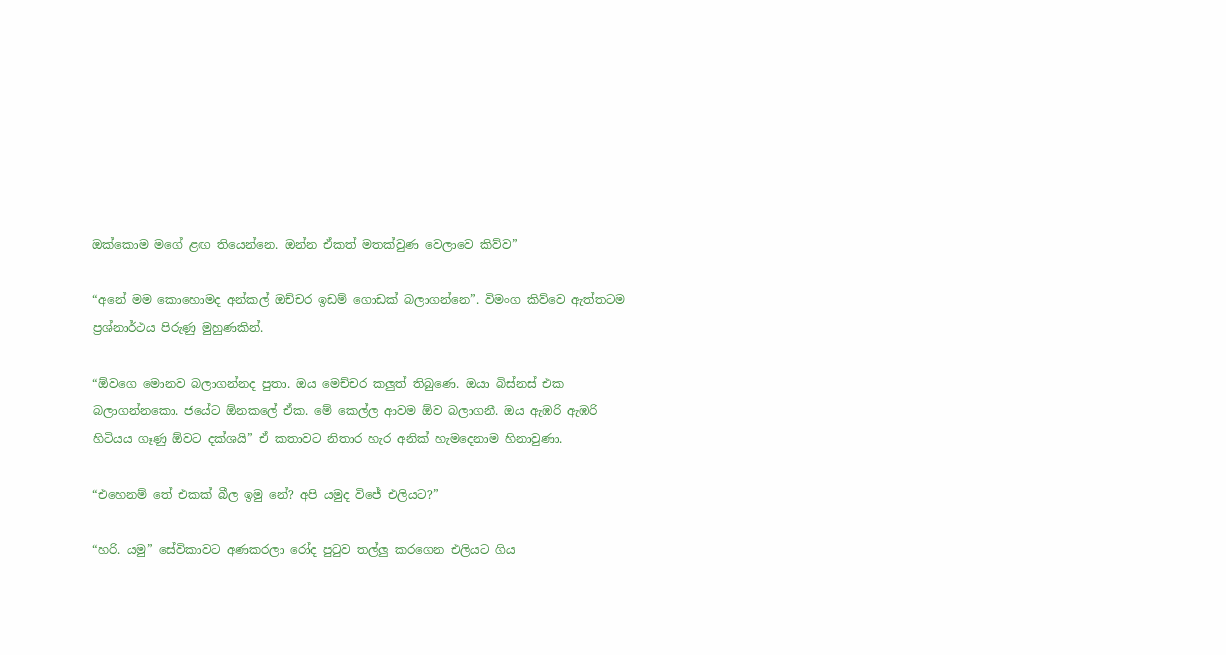ඔක්කොම මගේ ළඟ තියෙන්නෙ. ඔන්න ඒකත් මතක්වුණ වෙලාවෙ කිව්ව”

“අනේ මම කොහොමද අන්කල් ඔච්චර ඉඩම් ගොඩක් බලාගන්නෙ”. විමංග කිව්වෙ ඇත්තටම ප්‍රශ්නාර්ථය පිරුණු මුහුණකින්.

“ඕවගෙ මොනව බලාගන්නද පුතා. ඔය මෙච්චර කලුත් තිබුණෙ. ඔයා බිස්නස් එක බලාගන්නකො. ජයේට ඕනකලේ ඒක. මේ කෙල්ල ආවම ඕව බලාගනී. ඔය ඇඹරි ඇඹරි හිටියය ගෑණු ඕවට දක්ශයි” ඒ කතාවට නිතාර හැර අනික් හැමදෙනාම හිනාවුණා.

“එහෙනම් තේ එකක් බීල ඉමු නේ? අපි යමුද විජේ එලියට?”

“හරි. යමු” සේවිකාවට අණකරලා රෝද පුටුව තල්ලු කරගෙන එලියට ගිය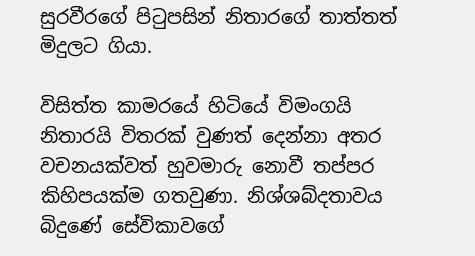සුරවීරගේ පිටුපසින් නිතාරගේ තාත්තත් මිදුලට ගියා.

විසිත්ත කාමරයේ හිටියේ විමංගයි නිතාරයි විතරක් වුණත් දෙන්නා අතර වචනයක්වත් හුවමාරු නොවී තප්පර කිහිපයක්ම ගතවුණා. නිශ්ශබ්දතාවය බිදුණේ සේවිකාවගේ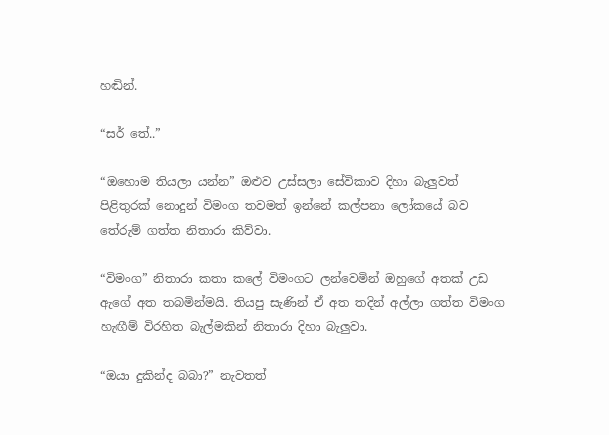හඬින්.

“සර් තේ..”

“ඔහොම තියලා යන්න” ඔළුව උස්සලා සේවිකාව දිහා බැලුවත් පිළිතුරක් නොදුන් විමංග තවමත් ඉන්නේ කල්පනා ලෝකයේ බව තේරුම් ගත්ත නිතාරා කිව්වා.

“විමංග” නිතාරා කතා කලේ විමංගට ලන්වෙමින් ඔහුගේ අතක් උඩ ඇගේ අත තබමින්මයි. තියපු සැණින් ඒ අත තදින් අල්ලා ගත්ත විමංග හැඟීම් විරහිත බැල්මකින් නිතාරා දිහා බැලුවා.

“ඔයා දුකින්ද බබා?” නැවතත්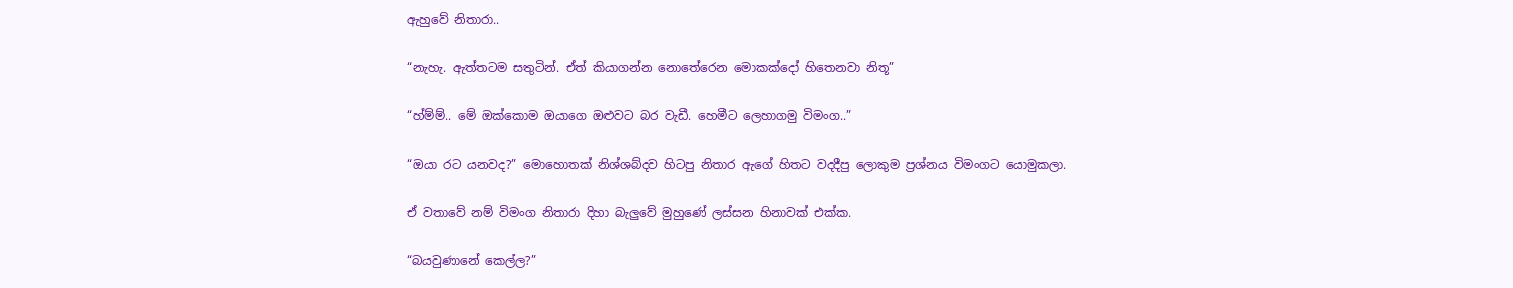ඇහුවේ නිතාරා..

“නැහැ. ඇත්තටම සතුටින්. ඒත් කියාගන්න නොතේරෙන මොකක්දෝ හිතෙනවා නිතූ”

“හ්ම්ම්.. මේ ඔක්කොම ඔයාගෙ ඔළුවට බර වැඩී. හෙමීට ලෙහාගමු විමංග..”

“ඔයා රට යනවද?” මොහොතක් නිශ්ශබ්දව හිටපු නිතාර ඇගේ හිතට වදදීපු ලොකුම ප්‍රශ්නය විමංගට යොමුකලා.

ඒ වතාවේ නම් විමංග නිතාරා දිහා බැලුවේ මුහුණේ ලස්සන හිනාවක් එක්ක.

“බයවුණානේ කෙල්ල?”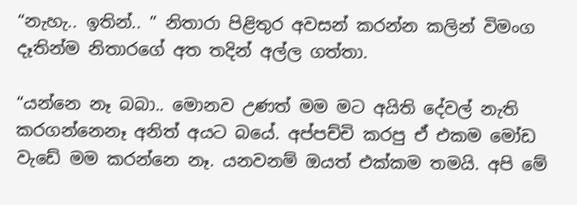“නැහැ.. ඉතින්.. ” නිතාරා පිළිතුර අවසන් කරන්න කලින් විමංග දෑතින්ම නිතාරගේ අත තදින් අල්ල ගත්තා.

“යන්නෙ නෑ බබා.. මොනව උණත් මම මට අයිති දේවල් නැති කරගන්නෙනෑ අනිත් අයට බයේ. අප්පච්චි කරපු ඒ එකම මෝඩ වැඩේ මම කරන්නෙ නෑ. යනවනම් ඔයත් එක්කම තමයි. අපි මේ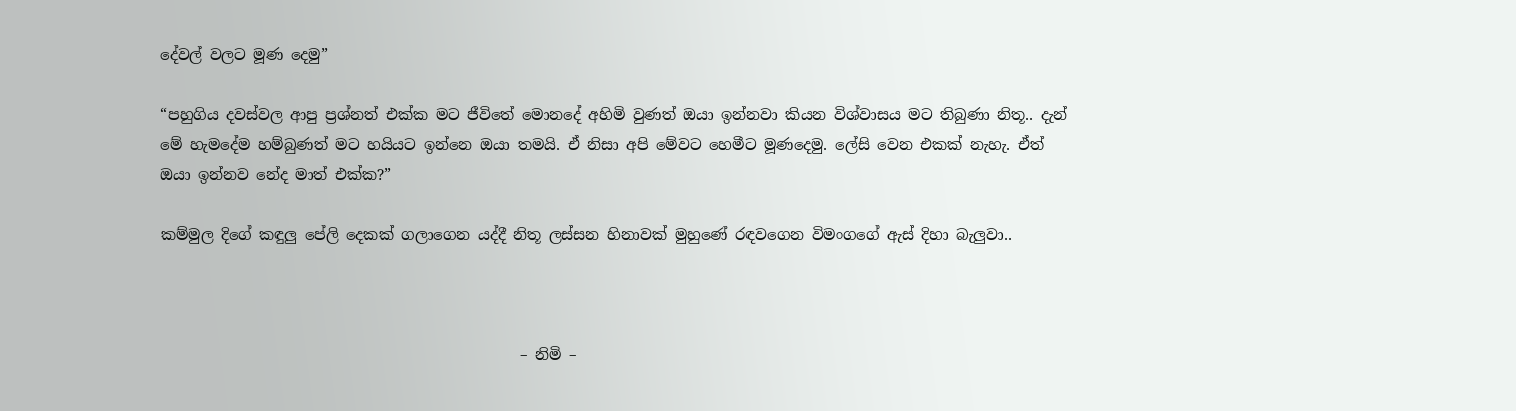දේවල් වලට මූණ දෙමු”

“පහුගිය දවස්වල ආපු ප්‍රශ්නත් එක්ක මට ජීවිතේ මොනදේ අහිමි වුණත් ඔයා ඉන්නවා කියන විශ්වාසය මට තිබුණා නිතූ.. දැන් මේ හැමදේම හම්බුණත් මට හයියට ඉන්නෙ ඔයා තමයි. ඒ නිසා අපි මේවට හෙමීට මූණදෙමු. ලේසි වෙන එකක් නැහැ. ඒත් ඔයා ඉන්නව නේද මාත් එක්ක?”

කම්මුල දිගේ කඳුලු පේලි දෙකක් ගලාගෙන යද්දී නිතූ ලස්සන හිනාවක් මුහුණේ රඳවගෙන විමංගගේ ඇස් දිහා බැලුවා..



                                                – නිමි –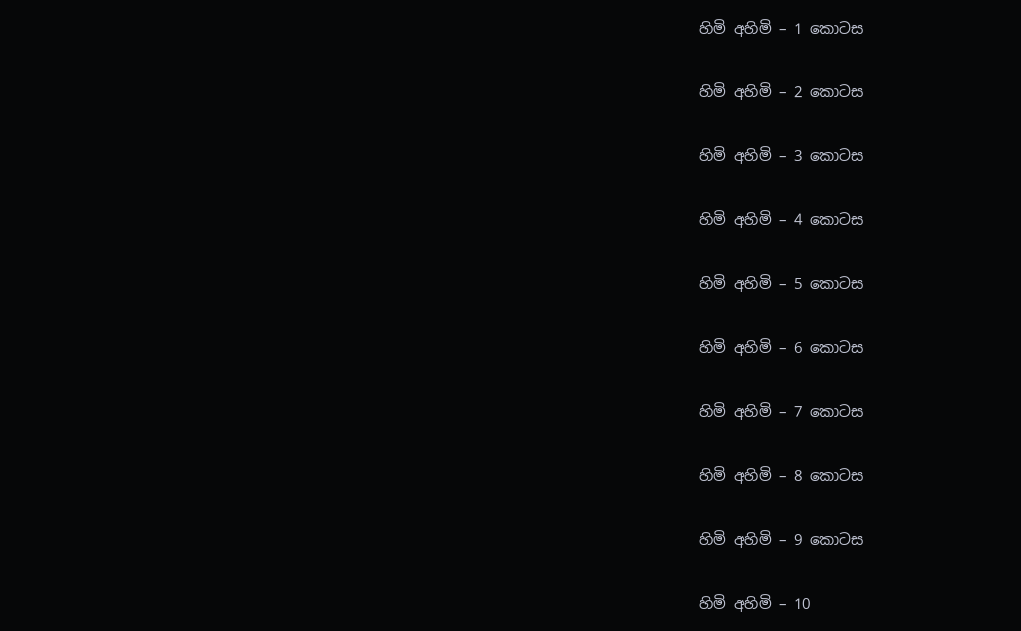හිමි අහිමි – 1 කොටස

හිමි අහිමි – 2 කොටස

හිමි අහිමි – 3 කොටස

හිමි අහිමි – 4 කොටස

හිමි අහිමි – 5 කොටස

හිමි අහිමි – 6 කොටස

හිමි අහිමි – 7 කොටස

හිමි අහිමි – 8 කොටස

හිමි අහිමි – 9 කොටස

හිමි අහිමි – 10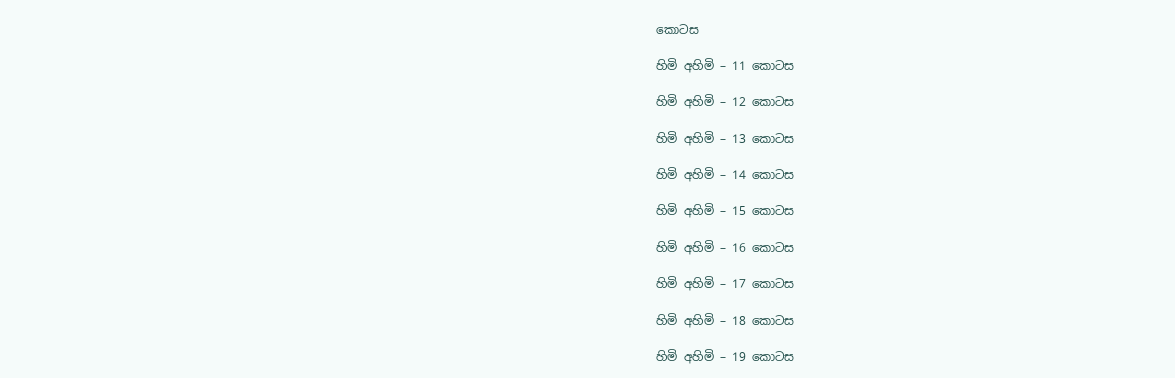කොටස

හිමි අහිමි – 11 කොටස

හිමි අහිමි – 12 කොටස

හිමි අහිමි – 13 කොටස

හිමි අහිමි – 14 කොටස

හිමි අහිමි – 15 කොටස

හිමි අහිමි – 16 කොටස

හිමි අහිමි – 17 කොටස

හිමි අහිමි – 18 කොටස

හිමි අහිමි – 19 කොටස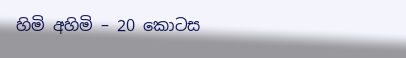හිමි අහිමි – 20 කොටස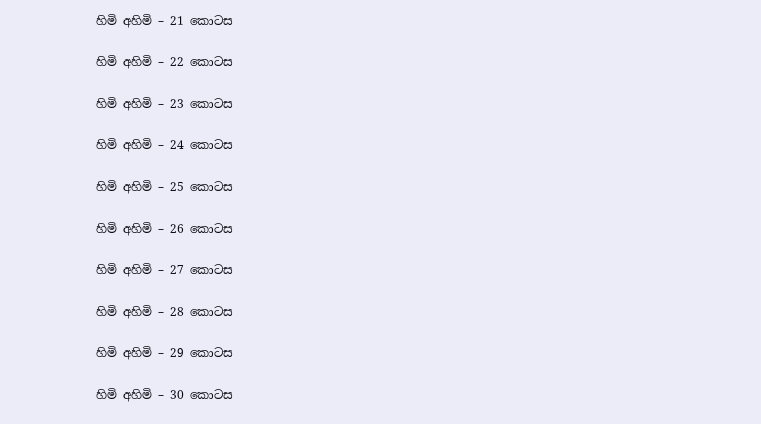හිමි අහිමි – 21 කොටස

හිමි අහිමි – 22 කොටස

හිමි අහිමි – 23 කොටස

හිමි අහිමි – 24 කොටස

හිමි අහිමි – 25 කොටස

හිමි අහිමි – 26 කොටස

හිමි අහිමි – 27 කොටස

හිමි අහිමි – 28 කොටස

හිමි අහිමි – 29 කොටස

හිමි අහිමි – 30 කොටස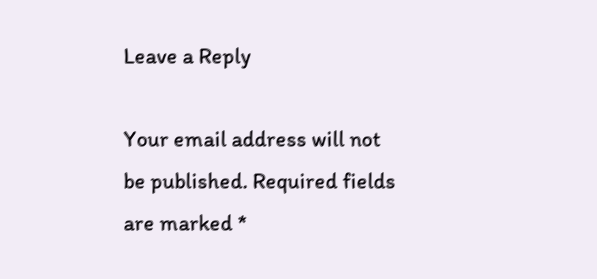Leave a Reply

Your email address will not be published. Required fields are marked *